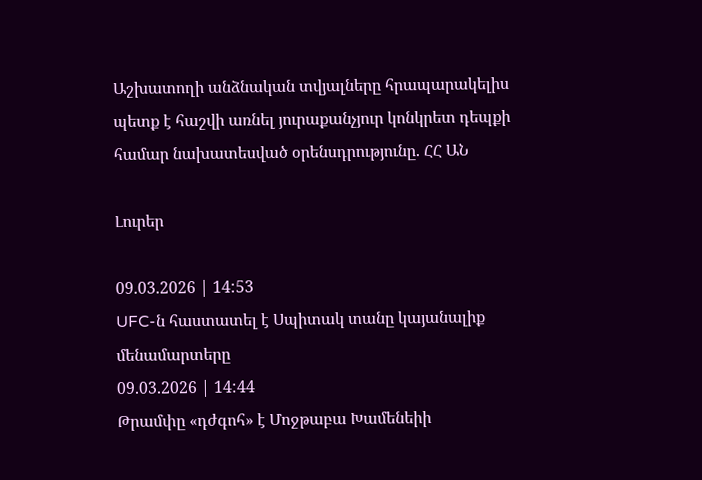Աշխատողի անձնական տվյալները հրապարակելիս պետք է հաշվի առնել յուրաքանչյուր կոնկրետ դեպքի համար նախատեսված օրենսդրությունը. ՀՀ ԱՆ

Լուրեր

09.03.2026 | 14:53
UFC-ն հաստատել է Սպիտակ տանը կայանալիք մենամարտերը
09.03.2026 | 14:44
Թրամփը «դժգոհ» է Մոջթաբա Խամենեիի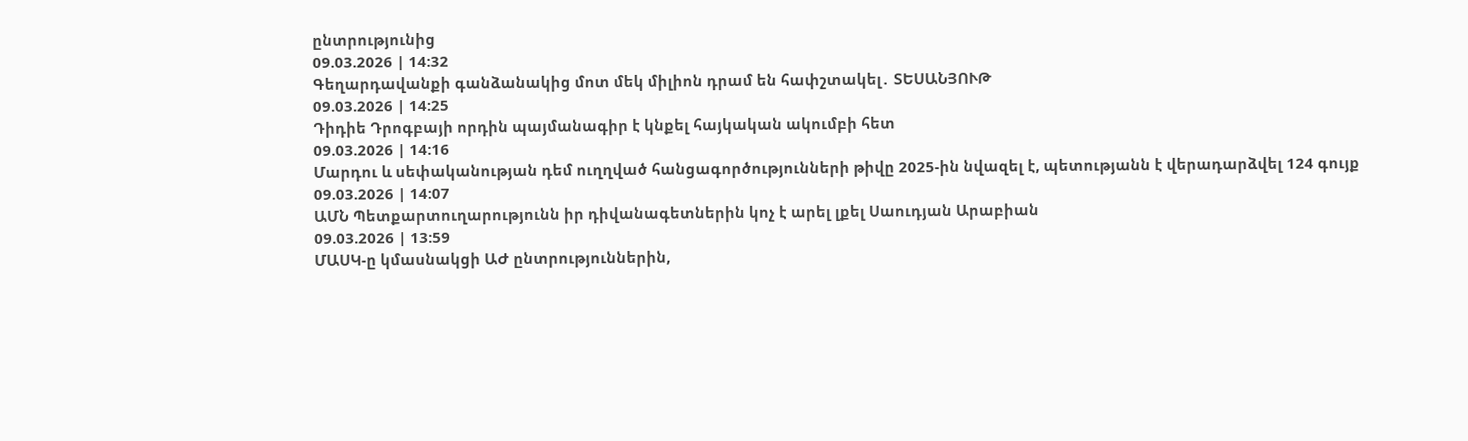ընտրությունից
09.03.2026 | 14:32
Գեղարդավանքի գանձանակից մոտ մեկ միլիոն դրամ են հափշտակել․ ՏԵՍԱՆՅՈՒԹ
09.03.2026 | 14:25
Դիդիե Դրոգբայի որդին պայմանագիր է կնքել հայկական ակումբի հետ
09.03.2026 | 14:16
Մարդու և սեփականության դեմ ուղղված հանցագործությունների թիվը 2025-ին նվազել է, պետությանն է վերադարձվել 124 գույք
09.03.2026 | 14:07
ԱՄՆ Պետքարտուղարությունն իր դիվանագետներին կոչ է արել լքել Սաուդյան Արաբիան
09.03.2026 | 13:59
ՄԱՍԿ-ը կմասնակցի ԱԺ ընտրություններին,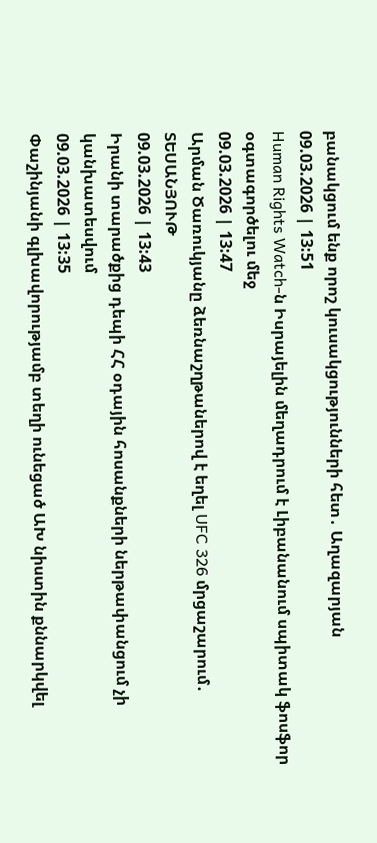բանակցում ենք որոշ կուսակցությունների հետ․ Աղազարյան
09.03.2026 | 13:51
Human Rights Watch-ն Իսրայելին մեղադրում է Լիբանանում սպիտակ ֆոսֆոր օգտագործելու մեջ
09.03.2026 | 13:47
Արման Ծառուկյանը ձեռնաշղթաներով է եղել UFC 326 մրցաշարում․ ՏԵՍԱՆՅՈՒԹ
09.03.2026 | 13:43
Իրանի տարածքից դեպի ՀՀ օդային հոսանքների ներթափանցում չի կանխատեսվում
09.03.2026 | 13:35
Փաշինյանի գլխավորությամբ տեղի ունեցած ԱԽ նիստին քննարկվել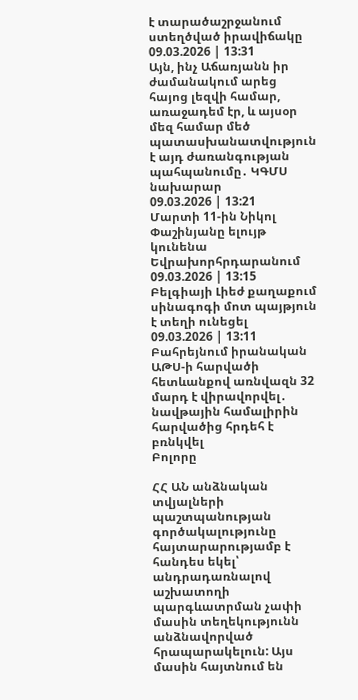է տարածաշրջանում ստեղծված իրավիճակը
09.03.2026 | 13:31
Այն, ինչ Աճառյանն իր ժամանակում արեց հայոց լեզվի համար, առաջադեմ էր, և այսօր մեզ համար մեծ պատասխանատվություն է այդ ժառանգության պահպանումը․ ԿԳՄՍ նախարար
09.03.2026 | 13:21
Մարտի 11-ին Նիկոլ Փաշինյանը ելույթ կունենա Եվրախորհրդարանում
09.03.2026 | 13:15
Բելգիայի Լիեժ քաղաքում սինագոգի մոտ պայթյուն է տեղի ունեցել
09.03.2026 | 13:11
Բահրեյնում իրանական ԱԹՍ-ի հարվածի հետևանքով առնվազն 32 մարդ է վիրավորվել․ նավթային համալիրին հարվածից հրդեհ է բռնկվել
Բոլորը

ՀՀ ԱՆ անձնական տվյալների պաշտպանության գործակալությունը հայտարարությամբ է հանդես եկել՝ անդրադառնալով աշխատողի պարգևատրման չափի մասին տեղեկությունն անձնավորված հրապարակելուն: Այս մասին հայտնում են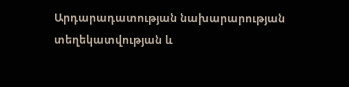Արդարադատության նախարարության տեղեկատվության և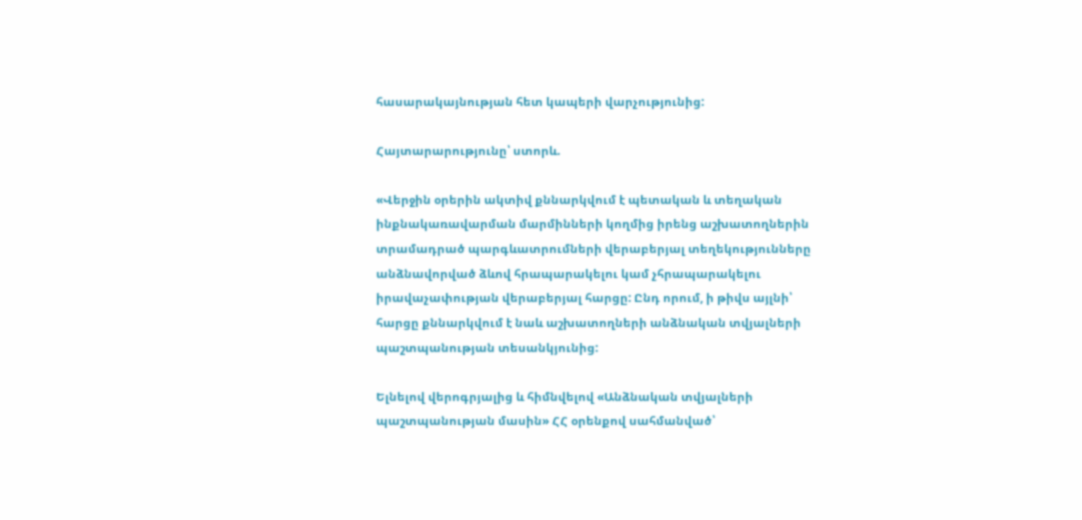հասարակայնության հետ կապերի վարչությունից:

Հայտարարությունը՝ ստորև.

«Վերջին օրերին ակտիվ քննարկվում է պետական և տեղական ինքնակառավարման մարմինների կողմից իրենց աշխատողներին տրամադրած պարգևատրումների վերաբերյալ տեղեկությունները անձնավորված ձևով հրապարակելու կամ չհրապարակելու իրավաչափության վերաբերյալ հարցը: Ընդ որում, ի թիվս այլնի՝ հարցը քննարկվում է նաև աշխատողների անձնական տվյալների պաշտպանության տեսանկյունից:

Ելնելով վերոգրյալից և հիմնվելով «Անձնական տվյալների պաշտպանության մասին» ՀՀ օրենքով սահմանված՝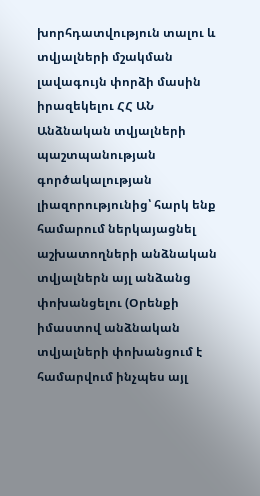խորհդատվություն տալու և տվյալների մշակման լավագույն փորձի մասին իրազեկելու ՀՀ ԱՆ Անձնական տվյալների պաշտպանության գործակալության լիազորությունից՝ հարկ ենք համարում ներկայացնել աշխատողների անձնական տվյալներն այլ անձանց փոխանցելու (Օրենքի իմաստով անձնական տվյալների փոխանցում է համարվում ինչպես այլ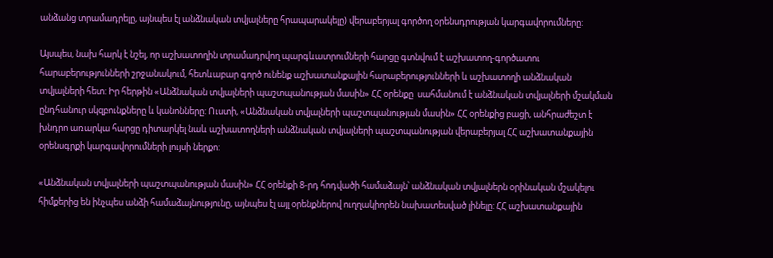անձանց տրամադրելը, այնպես էլ անձնական տվյալները հրապարակելը) վերաբերյալ գործող օրենսդրության կարգավորումները:

Այսպես, նախ հարկ է նշել, որ աշխատողին տրամադրվող պարգևատրումների հարցը գտնվում է աշխատող-գործատու հարաբերությունների շրջանակում, հետևաբար գործ ունենք աշխատանքային հարաբերությունների և աշխատողի անձնական տվյալների հետ: Իր հերթին «Անձնական տվյալների պաշտպանության մասին» ՀՀ օրենքը  սահմանում է անձնական տվյալների մշակման ընդհանուր սկզբունքները և կանոնները: Ուստի, «Անձնական տվյալների պաշտպանության մասին» ՀՀ օրենքից բացի, անհրաժեշտ է խնդրո առարկա հարցը դիտարկել նաև աշխատողների անձնական տվյալների պաշտպանության վերաբերյալ ՀՀ աշխատանքային օրենսգրքի կարգավորումների լույսի ներքո:

«Անձնական տվյալների պաշտպանության մասին» ՀՀ օրենքի 8-րդ հոդվածի համաձայն՝ անձնական տվյալներն օրինական մշակելու հիմքերից են ինչպես անձի համաձայնությունը, այնպես էլ այլ օրենքներով ուղղակիորեն նախատեսված լինելը: ՀՀ աշխատանքային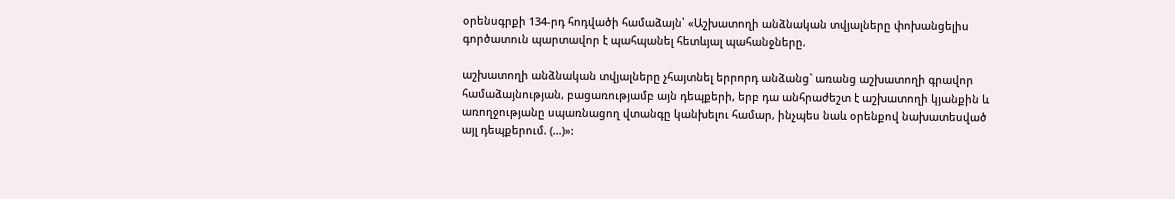օրենսգրքի 134-րդ հոդվածի համաձայն՝ «Աշխատողի անձնական տվյալները փոխանցելիս գործատուն պարտավոր է պահպանել հետևյալ պահանջները.

աշխատողի անձնական տվյալները չհայտնել երրորդ անձանց` առանց աշխատողի գրավոր համաձայնության, բացառությամբ այն դեպքերի, երբ դա անհրաժեշտ է աշխատողի կյանքին և առողջությանը սպառնացող վտանգը կանխելու համար, ինչպես նաև օրենքով նախատեսված այլ դեպքերում. (…)»: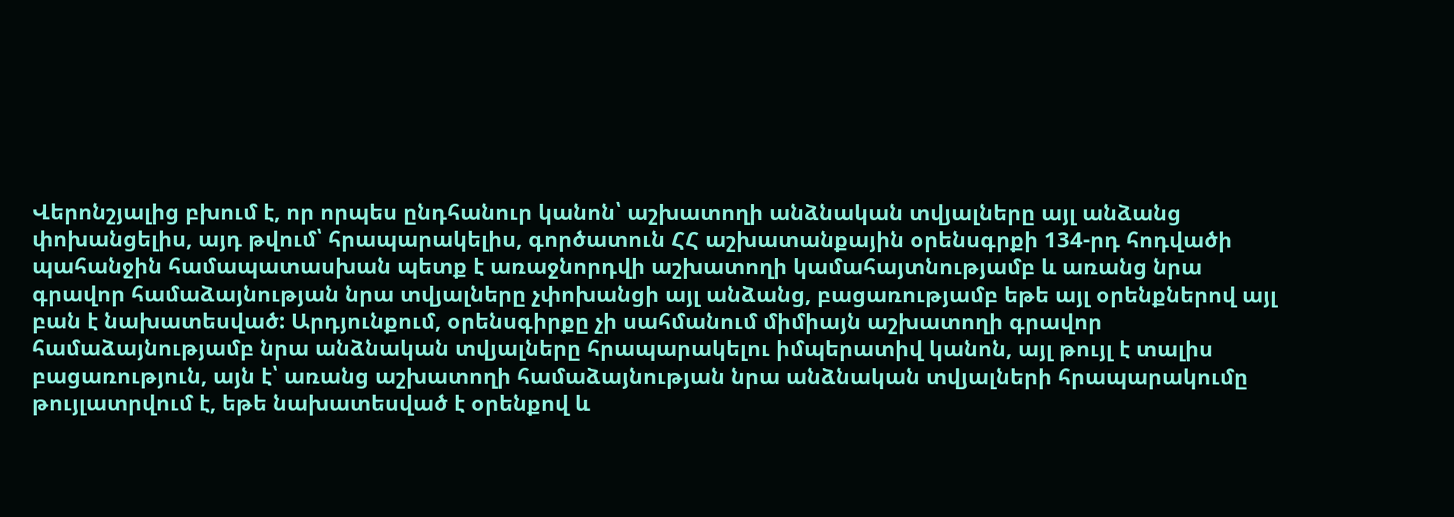Վերոնշյալից բխում է, որ որպես ընդհանուր կանոն՝ աշխատողի անձնական տվյալները այլ անձանց փոխանցելիս, այդ թվում՝ հրապարակելիս, գործատուն ՀՀ աշխատանքային օրենսգրքի 134-րդ հոդվածի պահանջին համապատասխան պետք է առաջնորդվի աշխատողի կամահայտնությամբ և առանց նրա գրավոր համաձայնության նրա տվյալները չփոխանցի այլ անձանց, բացառությամբ եթե այլ օրենքներով այլ բան է նախատեսված: Արդյունքում, օրենսգիրքը չի սահմանում միմիայն աշխատողի գրավոր համաձայնությամբ նրա անձնական տվյալները հրապարակելու իմպերատիվ կանոն, այլ թույլ է տալիս բացառություն, այն է՝ առանց աշխատողի համաձայնության նրա անձնական տվյալների հրապարակումը թույլատրվում է, եթե նախատեսված է օրենքով և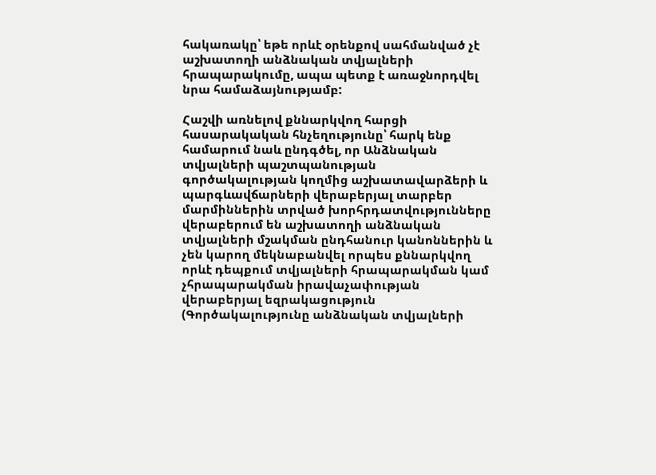հակառակը՝ եթե որևէ օրենքով սահմանված չէ աշխատողի անձնական տվյալների հրապարակումը, ապա պետք է առաջնորդվել նրա համաձայնությամբ:

Հաշվի առնելով քննարկվող հարցի հասարակական հնչեղությունը՝ հարկ ենք համարում նաև ընդգծել, որ Անձնական տվյալների պաշտպանության գործակալության կողմից աշխատավարձերի և պարգևավճարների վերաբերյալ տարբեր մարմիններին տրված խորհրդատվությունները վերաբերում են աշխատողի անձնական տվյալների մշակման ընդհանուր կանոններին և չեն կարող մեկնաբանվել որպես քննարկվող որևէ դեպքում տվյալների հրապարակման կամ չհրապարակման իրավաչափության վերաբերյալ եզրակացություն (Գործակալությունը անձնական տվյալների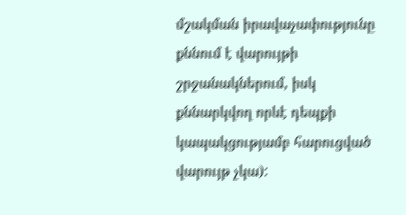մշակման իրավաչափությունը քննում է վարույթի շրջանակներում, իսկ քննարկվող որևէ դեպքի կապակցությամբ հարուցված վարույթ չկա):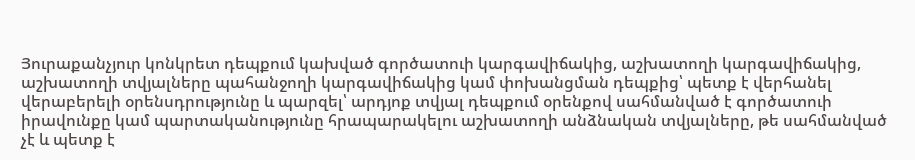Յուրաքանչյուր կոնկրետ դեպքում կախված գործատուի կարգավիճակից, աշխատողի կարգավիճակից, աշխատողի տվյալները պահանջողի կարգավիճակից կամ փոխանցման դեպքից՝ պետք է վերհանել վերաբերելի օրենսդրությունը և պարզել՝ արդյոք տվյալ դեպքում օրենքով սահմանված է գործատուի իրավունքը կամ պարտականությունը հրապարակելու աշխատողի անձնական տվյալները, թե սահմանված չէ և պետք է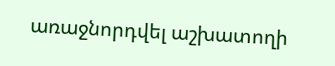առաջնորդվել աշխատողի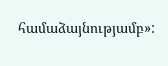համաձայնությամբ»: